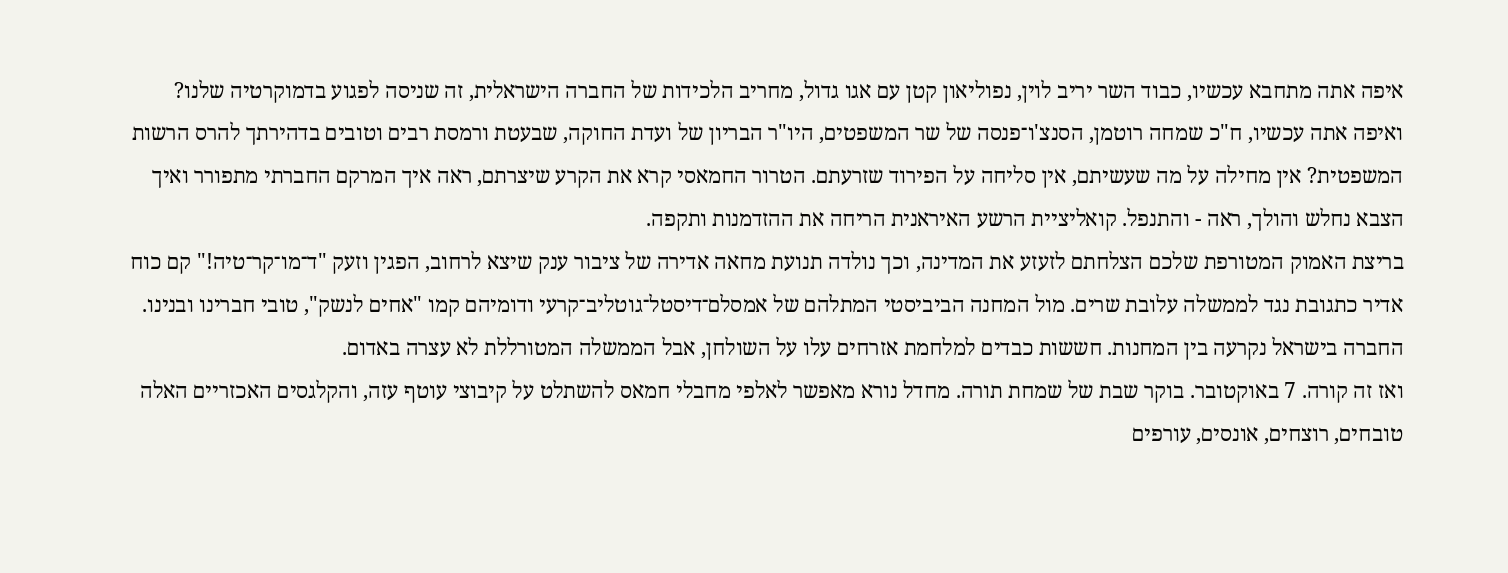איפה אתה מתחבא עכשיו, כבוד השר יריב לוין, נפוליאון קטן עם אגו גדול, מחריב הלכידות של החברה הישראלית, זה שניסה לפגוע בדמוקרטיה שלנו? ואיפה אתה עכשיו, ח"כ שמחה רוטמן, הסנצ'ו־פנסה של שר המשפטים, היו"ר הבריון של ועדת החוקה, שבעטת ורמסת רבים וטובים בדהירתך להרס הרשות המשפטית? אין מחילה על מה שעשיתם, אין סליחה על הפירוד שזרעתם. הטרור החמאסי קרא את הקרע שיצרתם, ראה איך המרקם החברתי מתפורר ואיך הצבא נחלש והולך, ראה - והתנפל. קואליציית הרשע האיראנית הריחה את ההזדמנות ותקפה.
בריצת האמוק המטורפת שלכם הצלחתם לזעזע את המדינה, וכך נולדה תנועת מחאה אדירה של ציבור ענק שיצא לרחוב, הפגין וזעק "ד־מו־קר־טיה!" קם כוח אדיר כתגובת נגד לממשלה עלובת שרים. מול המחנה הביביסטי המתלהם של אמסלם־דיסטל־גוטליב־קרעי ודומיהם קמו "אחים לנשק", טובי חברינו ובנינו. החברה בישראל נקרעה בין המחנות. חששות כבדים למלחמת אזרחים עלו על השולחן, אבל הממשלה המטורללת לא עצרה באדום.
ואז זה קורה. 7 באוקטובר. בוקר שבת של שמחת תורה. מחדל נורא מאפשר לאלפי מחבלי חמאס להשתלט על קיבוצי עוטף עזה, והקלגסים האכזריים האלה טובחים, רוצחים, אונסים, עורפים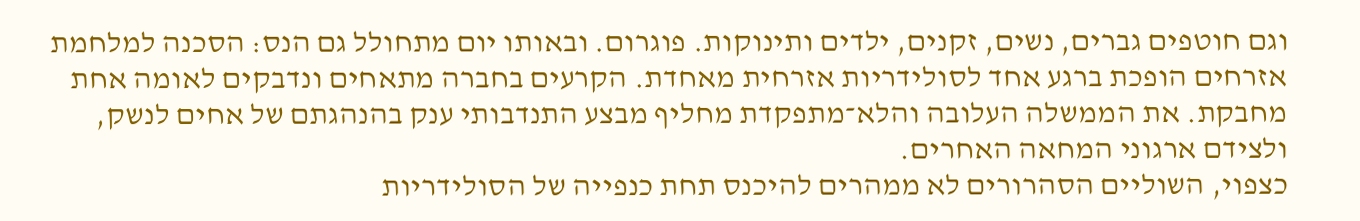וגם חוטפים גברים, נשים, זקנים, ילדים ותינוקות. פוגרום. ובאותו יום מתחולל גם הנס: הסכנה למלחמת אזרחים הופכת ברגע אחד לסולידריות אזרחית מאחדת. הקרעים בחברה מתאחים ונדבקים לאומה אחת מחבקת. את הממשלה העלובה והלא־מתפקדת מחליף מבצע התנדבותי ענק בהנהגתם של אחים לנשק, ולצידם ארגוני המחאה האחרים.
כצפוי, השוליים הסהרורים לא ממהרים להיכנס תחת כנפייה של הסולידריות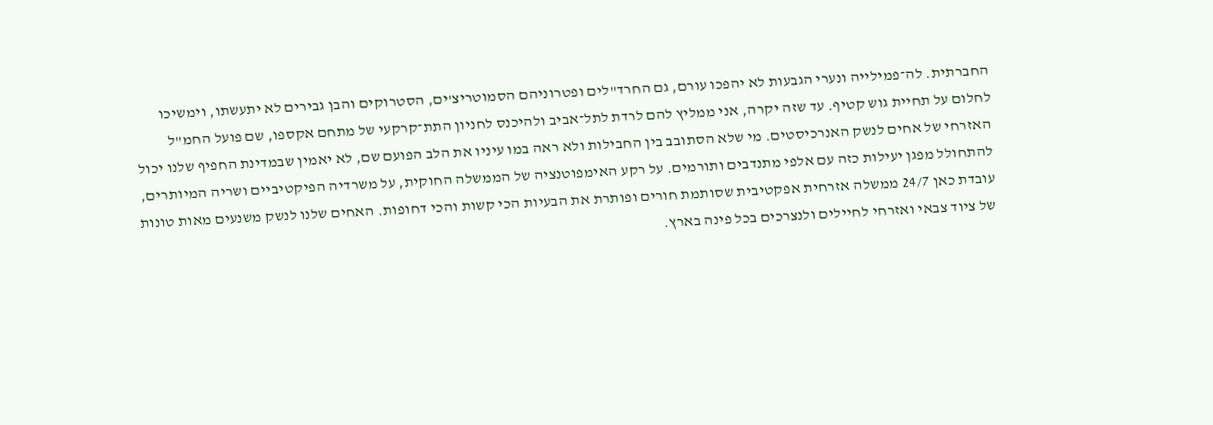החברתית. לה־פמילייה ונערי הגבעות לא יהפכו עורם, גם החרד"לים ופטרוניהם הסמוטריצ'ים, הסטרוקים והבן גבירים לא יתעשתו, וימשיכו לחלום על תחיית גוש קטיף. עד שזה יקרה, אני ממליץ להם לרדת לתל־אביב ולהיכנס לחניון התת־קרקעי של מתחם אקספו, שם פועל החמ"ל האזרחי של אחים לנשק האנרכיסטים. מי שלא הסתובב בין החבילות ולא ראה במו עיניו את הלב הפועם שם, לא יאמין שבמדינת החפיף שלנו יכול להתחולל מפגן יעילות כזה עם אלפי מתנדבים ותורמים. על רקע האימפוטנציה של הממשלה החוקית, על משרדיה הפיקטיביים ושריה המיותרים, עובדת כאן 24/7 ממשלה אזרחית אפקטיבית שסותמת חורים ופותרת את הבעיות הכי קשות והכי דחופות. האחים שלנו לנשק משנעים מאות טונות של ציוד צבאי ואזרחי לחיילים ולנצרכים בכל פינה בארץ.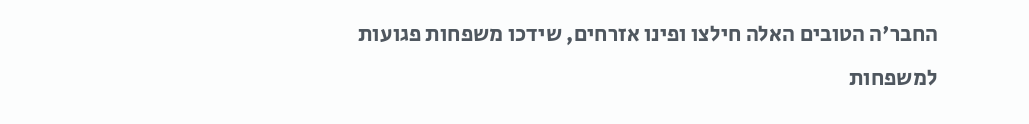החבר'ה הטובים האלה חילצו ופינו אזרחים, שידכו משפחות פגועות למשפחות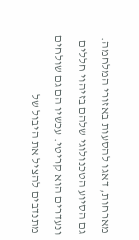מארחות, דאגו להסעות באזורי המלחמה. גם הסיוע הטכנולוגי שלהם בזיהוי חללים ונעדרים הוא קריטי. עכשיו הם גם שולחים מתנדבים להציל את היבול של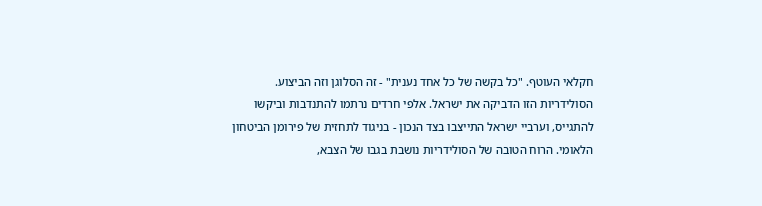חקלאי העוטף. "כל בקשה של כל אחד נענית" - זה הסלוגן וזה הביצוע.
הסולידריות הזו הדביקה את ישראל. אלפי חרדים נרתמו להתנדבות וביקשו להתגייס, וערביי ישראל התייצבו בצד הנכון - בניגוד לתחזית של פירומן הביטחון הלאומי. הרוח הטובה של הסולידריות נושבת בגבו של הצבא,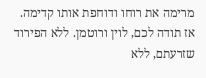מרימה את רוחו ודוחפת אותו קדימה.
אז תודה לכם, לוין ורוטמן. ללא הפירוד שזרעתם, ללא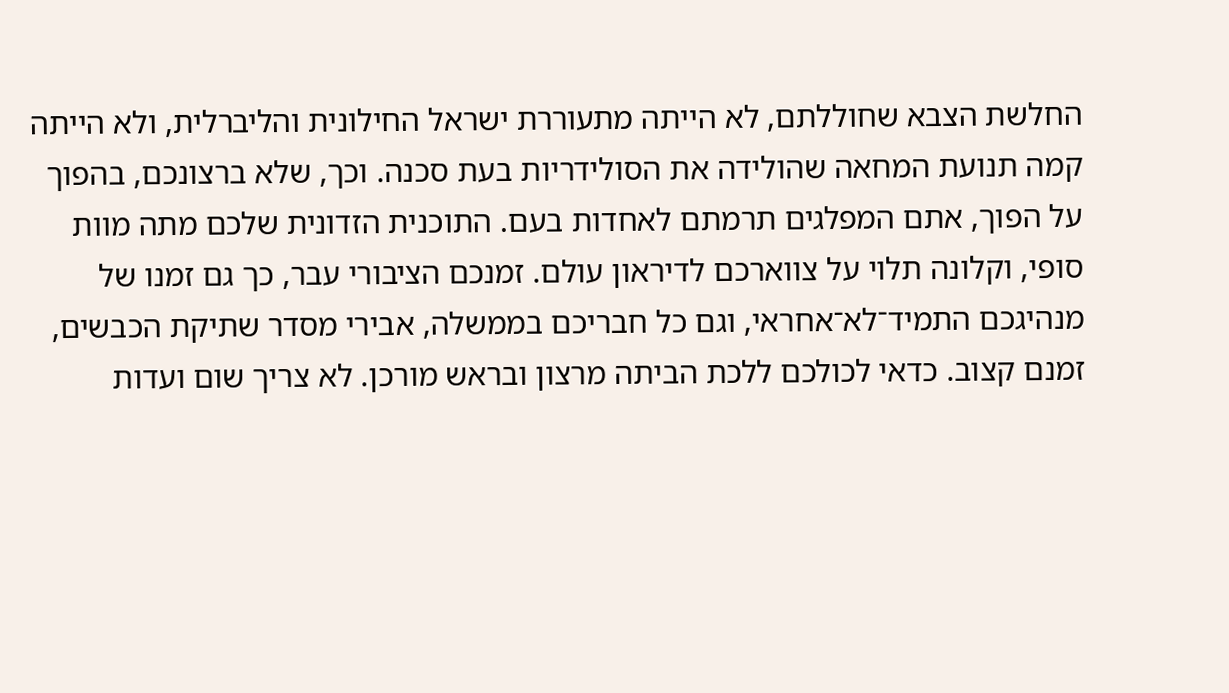החלשת הצבא שחוללתם, לא הייתה מתעוררת ישראל החילונית והליברלית, ולא הייתה קמה תנועת המחאה שהולידה את הסולידריות בעת סכנה. וכך, שלא ברצונכם, בהפוך על הפוך, אתם המפלגים תרמתם לאחדות בעם. התוכנית הזדונית שלכם מתה מוות סופי, וקלונה תלוי על צווארכם לדיראון עולם. זמנכם הציבורי עבר, כך גם זמנו של מנהיגכם התמיד־לא־אחראי, וגם כל חבריכם בממשלה, אבירי מסדר שתיקת הכבשים, זמנם קצוב. כדאי לכולכם ללכת הביתה מרצון ובראש מורכן. לא צריך שום ועדות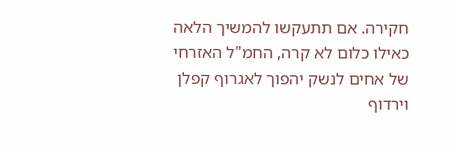חקירה. אם תתעקשו להמשיך הלאה כאילו כלום לא קרה, החמ"ל האזרחי של אחים לנשק יהפוך לאגרוף קפלן וירדוף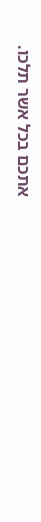אתכם בכל אשר תלכו.